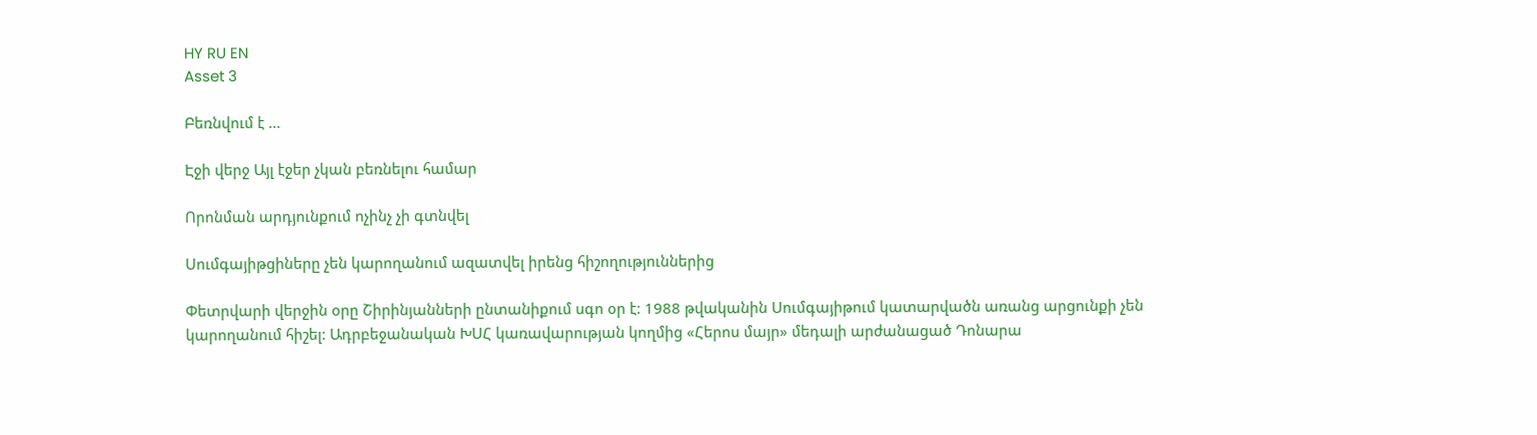HY RU EN
Asset 3

Բեռնվում է ...

Էջի վերջ Այլ էջեր չկան բեռնելու համար

Որոնման արդյունքում ոչինչ չի գտնվել

Սումգայիթցիները չեն կարողանում ազատվել իրենց հիշողություններից

Փետրվարի վերջին օրը Շիրինյանների ընտանիքում սգո օր է: 1988 թվականին Սումգայիթում կատարվածն առանց արցունքի չեն կարողանում հիշել: Ադրբեջանական ԽՍՀ կառավարության կողմից «Հերոս մայր» մեդալի արժանացած Դոնարա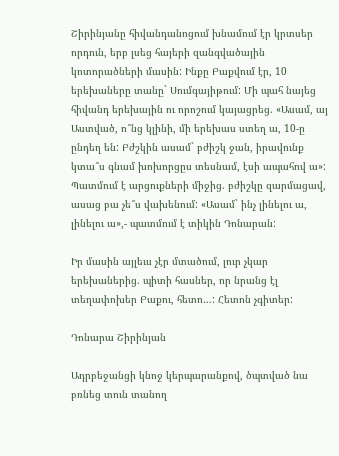Շիրինյանը հիվանդանոցում խնամում էր կրտսեր որդուն, երբ լսեց հայերի զանգվածային կոտորածների մասին: Ինքը Բաքվում էր, 10 երեխաները տանը` Սումգայիթում: Մի պահ նայեց հիվանդ երեխային ու որոշում կայացրեց. «Ասամ, այ Աստված, ո՞նց կլինի, մի երեխաս ստեղ ա, 10-ը ընդեղ են: Բժշկին ասամ` բժիշկ ջան, իրավունք կտա՞ս գնամ խոխորցըս տեսնամ, էսի ապահով ա»: Պատմում է արցուքների միջից. բժիշկը զարմացավ, ասաց բա չե՞ս վախենում: «Ասամ` ինչ լինելու ա, լինելու ա»,- պատմում է տիկին Դոնարան:

Իր մասին այլեւս չէր մտածում, լուր չկար երեխաներից. պիտի հասներ, որ նրանց էլ տեղափոխեր Բաքու, հետո…: Հետոն չգիտեր:

Դոնարա Շիրինյան

Ադրբեջանցի կնոջ կերպարանքով, ծպտված նա բռնեց տուն տանող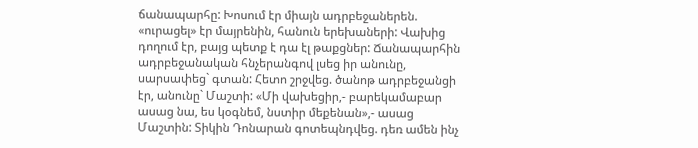ճանապարհը: Խոսում էր միայն ադրբեջաներեն. «ուրացել» էր մայրենին, հանուն երեխաների: Վախից դողում էր, բայց պետք է դա էլ թաքցներ: Ճանապարհին ադրբեջանական հնչերանգով լսեց իր անունը, սարսափեց` գտան: Հետո շրջվեց. ծանոթ ադրբեջանցի էր, անունը` Մաշտի: «Մի վախեցիր,- բարեկամաբար ասաց նա, ես կօգնեմ, նստիր մեքենան»,- ասաց Մաշտին: Տիկին Դոնարան գոտեպնդվեց. դեռ ամեն ինչ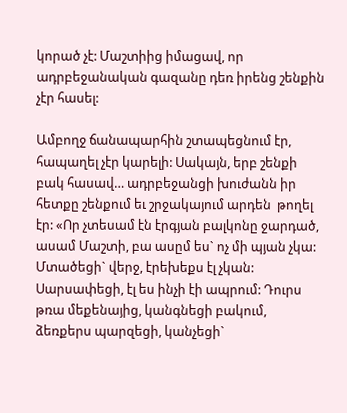կորած չէ: Մաշտիից իմացավ, որ ադրբեջանական գազանը դեռ իրենց շենքին չէր հասել:

Ամբողջ ճանապարհին շտապեցնում էր, հապաղել չէր կարելի: Սակայն, երբ շենքի բակ հասավ… ադրբեջանցի խուժանն իր հետքը շենքում եւ շրջակայում արդեն  թողել էր: «Որ չտեսամ էն էրգյան բալկոնը ջարդած, ասամ Մաշտի, բա ասըմ ես` ոչ մի պյան չկա: Մտածեցի` վերջ, էրեխեքս էլ չկան: Սարսափեցի, էլ ես ինչի էի ապրում: Դուրս թռա մեքենայից, կանգնեցի բակում, ձեռքերս պարզեցի, կանչեցի`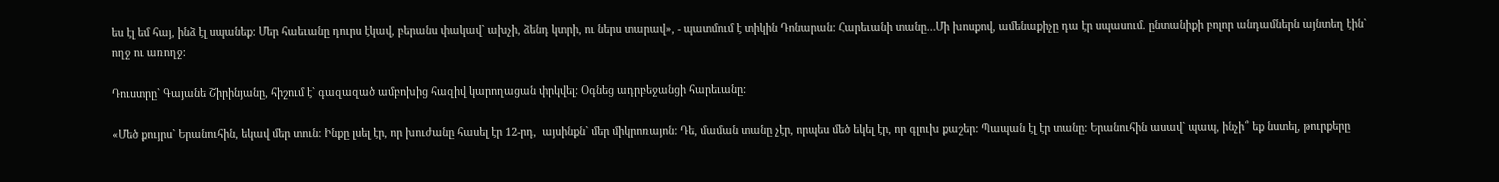ես էլ եմ հայ, ինձ էլ սպանեք: Մեր հաեւանը դուրս էկավ, բերանս փակավ` ախչի, ձենդ կտրի, ու ներս տարավ», - պատմում է տիկին Դոնարան: Հարեւանի տանը…Մի խոսքով, ամենաքիչը դա էր սպասում. ընտանիքի բոլոր անդամներն այնտեղ էին` ողջ ու առողջ:

Դուստրը` Գայանե Շիրինյանը, հիշում է` գազազած ամբոխից հազիվ կարողացան փրկվել: Օգնեց ադրբեջանցի հարեւանը:

«Մեծ քույրս` Երանուհին, եկավ մեր տուն: Ինքը լսել էր, որ խուժանը հասել էր 12-րդ,  այսինքն` մեր միկրոռայոն: Դե, մաման տանը չէր, որպես մեծ եկել էր, որ գլուխ քաշեր: Պապան էլ էր տանը: Երանուհին ասավ` պապ, ինչի՞ եք նստել, թուրքերը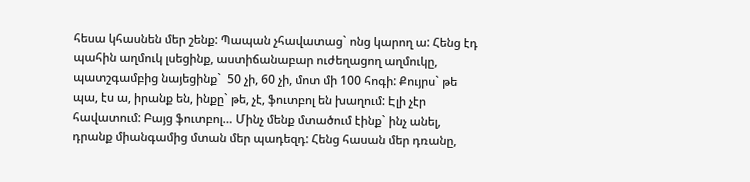հեսա կհասնեն մեր շենք: Պապան չհավատաց` ոնց կարող ա: Հենց էդ պահին աղմուկ լսեցինք, աստիճանաբար ուժեղացող աղմուկը, պատշգամբից նայեցինք`  50 չի, 60 չի, մոտ մի 100 հոգի: Քույրս` թե պա, էս ա, իրանք են, ինքը` թե, չէ, ֆուտբոլ են խաղում: Էլի չէր հավատում: Բայց ֆուտբոլ… Մինչ մենք մտածում էինք` ինչ անել, դրանք միանգամից մտան մեր պադեզդ: Հենց հասան մեր դռանը,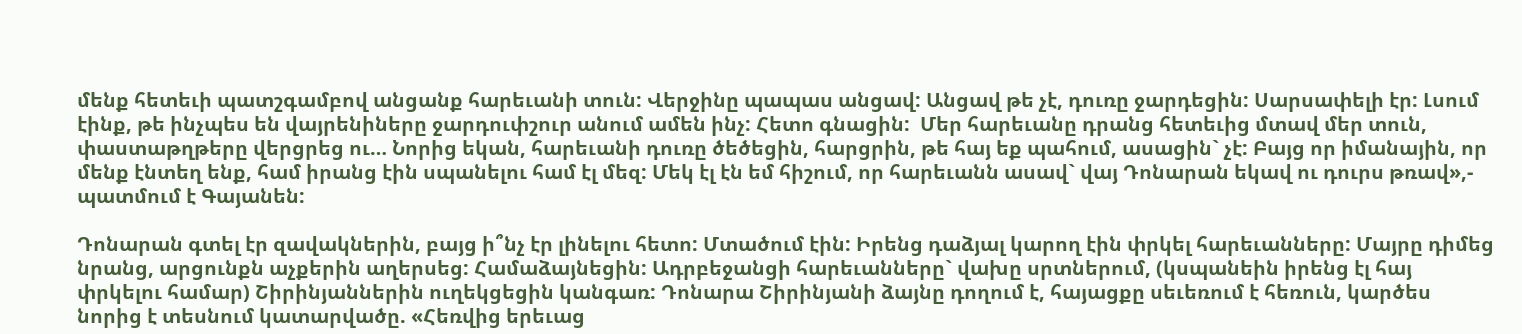մենք հետեւի պատշգամբով անցանք հարեւանի տուն: Վերջինը պապաս անցավ: Անցավ թե չէ, դուռը ջարդեցին: Սարսափելի էր: Լսում էինք, թե ինչպես են վայրենիները ջարդուփշուր անում ամեն ինչ: Հետո գնացին:  Մեր հարեւանը դրանց հետեւից մտավ մեր տուն, փաստաթղթերը վերցրեց ու… Նորից եկան, հարեւանի դուռը ծեծեցին, հարցրին, թե հայ եք պահում, ասացին` չէ: Բայց որ իմանային, որ մենք էնտեղ ենք, համ իրանց էին սպանելու համ էլ մեզ: Մեկ էլ էն եմ հիշում, որ հարեւանն ասավ` վայ Դոնարան եկավ ու դուրս թռավ»,- պատմում է Գայանեն:

Դոնարան գտել էր զավակներին, բայց ի՞նչ էր լինելու հետո: Մտածում էին: Իրենց դաձյալ կարող էին փրկել հարեւանները: Մայրը դիմեց նրանց, արցունքն աչքերին աղերսեց: Համաձայնեցին: Ադրբեջանցի հարեւանները` վախը սրտներում, (կսպանեին իրենց էլ հայ փրկելու համար) Շիրինյաններին ուղեկցեցին կանգառ: Դոնարա Շիրինյանի ձայնը դողում է, հայացքը սեւեռում է հեռուն, կարծես նորից է տեսնում կատարվածը. «Հեռվից երեւաց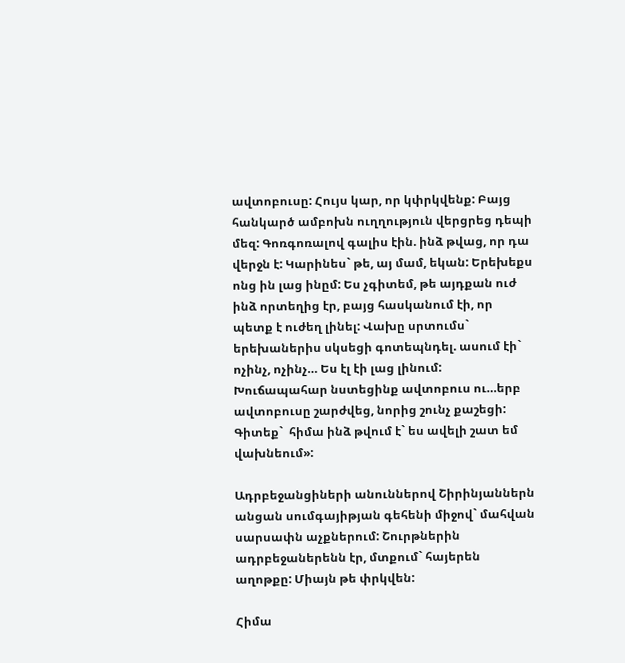ավտոբուսը: Հույս կար, որ կփրկվենք: Բայց հանկարծ ամբոխն ուղղություն վերցրեց դեպի մեզ: Գոռգոռալով գալիս էին. ինձ թվաց, որ դա վերջն է: Կարինես` թե, այ մամ, եկան: Երեխեքս ոնց ին լաց ինըմ: Ես չգիտեմ, թե այդքան ուժ ինձ որտեղից էր, բայց հասկանում էի, որ պետք է ուժեղ լինել: Վախը սրտումս` երեխաներիս սկսեցի գոտեպնդել. ասում էի` ոչինչ, ոչինչ… Ես էլ էի լաց լինում: Խուճապահար նստեցինք ավտոբուս ու…երբ ավտոբուսը շարժվեց, նորից շունչ քաշեցի: Գիտեք`  հիմա ինձ թվում է` ես ավելի շատ եմ վախնեում»:

Ադրբեջանցիների անուններով Շիրինյաններն անցան սումգայիթյան գեհենի միջով` մահվան սարսափն աչքներում: Շուրթներին ադրբեջաներենն էր, մտքում` հայերեն աղոթքը: Միայն թե փրկվեն:

Հիմա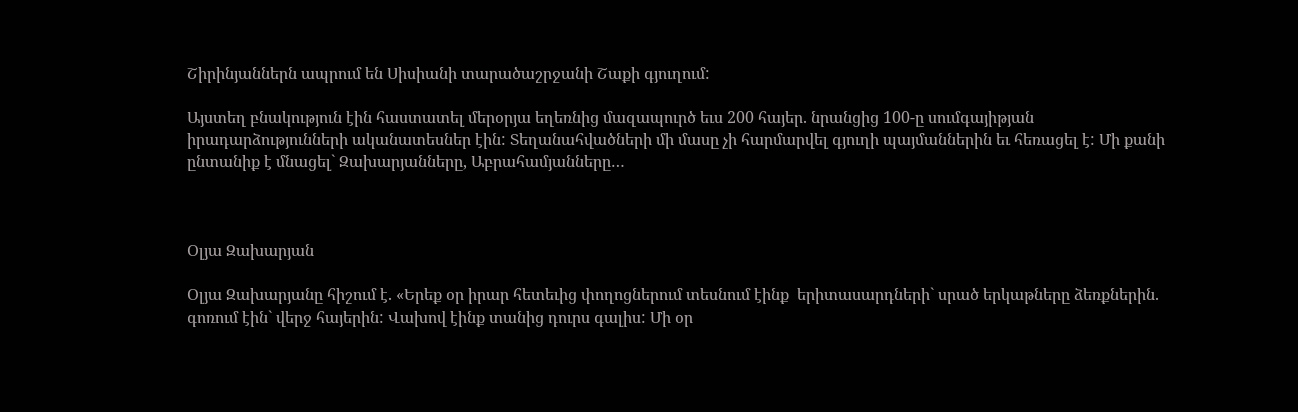Շիրինյաններն ապրում են Սիսիանի տարածաշրջանի Շաքի գյուղում:

Այստեղ բնակություն էին հաստատել մերօրյա եղեռնից մազապուրծ եւս 200 հայեր. նրանցից 100-ը սումգայիթյան իրադարձությունների ականատեսներ էին: Տեղանահվածների մի մասը չի հարմարվել գյուղի պայմաններին եւ հեռացել է: Մի քանի ընտանիք է մնացել` Զախարյանները, Աբրահամյանները…



Օլյա Զախարյան

Օլյա Զախարյանը հիշում է. «Երեք օր իրար հետեւից փողոցներում տեսնում էինք  երիտասարդների` սրած երկաթները ձեռքներին. գոռում էին` վերջ հայերին: Վախով էինք տանից դուրս գալիս: Մի օր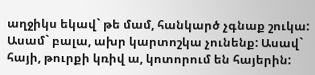աղջիկս եկավ` թե մամ, հանկարծ չգնաք շուկա: Ասամ` բալա, ախր կարտոշկա չունենք: Ասավ` հայի, թուրքի կռիվ ա, կոտորում են հայերին: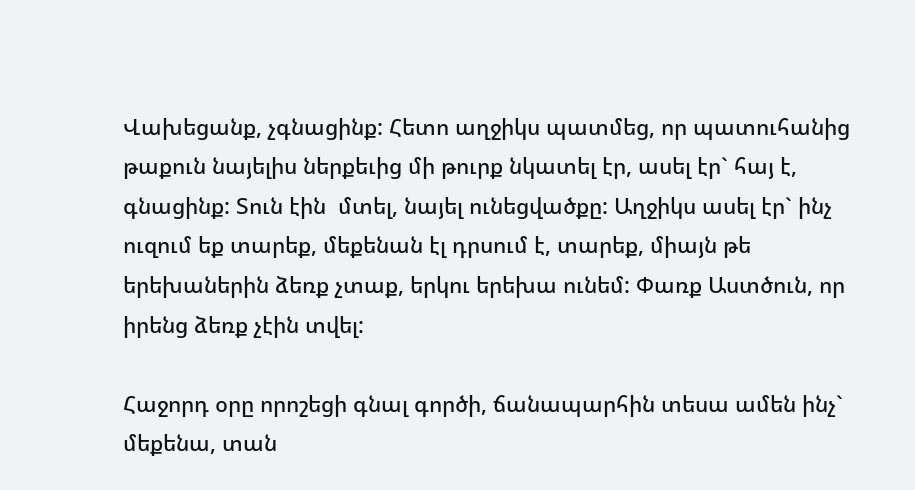Վախեցանք, չգնացինք: Հետո աղջիկս պատմեց, որ պատուհանից թաքուն նայելիս ներքեւից մի թուրք նկատել էր, ասել էր` հայ է, գնացինք: Տուն էին  մտել, նայել ունեցվածքը: Աղջիկս ասել էր` ինչ ուզում եք տարեք, մեքենան էլ դրսում է, տարեք, միայն թե երեխաներին ձեռք չտաք, երկու երեխա ունեմ: Փառք Աստծուն, որ իրենց ձեռք չէին տվել:

Հաջորդ օրը որոշեցի գնալ գործի, ճանապարհին տեսա ամեն ինչ` մեքենա, տան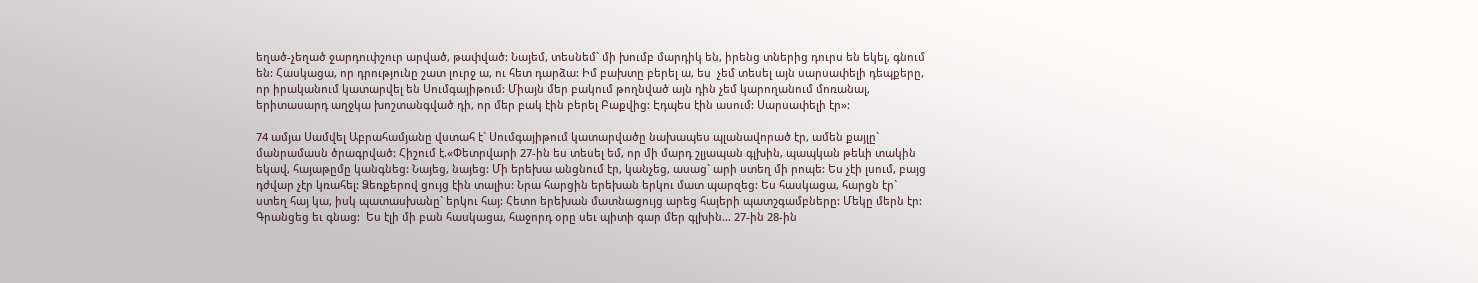եղած-չեղած ջարդուփշուր արված, թափված: Նայեմ, տեսնեմ` մի խումբ մարդիկ են, իրենց տներից դուրս են եկել, գնում են: Հասկացա, որ դրությունը շատ լուրջ ա, ու հետ դարձա: Իմ բախտը բերել ա, ես  չեմ տեսել այն սարսափելի դեպքերը, որ իրականում կատարվել են Սումգայիթում: Միայն մեր բակում թողնված այն դին չեմ կարողանում մոռանալ, երիտասարդ աղջկա խոշտանգված դի, որ մեր բակ էին բերել Բաքվից: Էդպես էին ասում: Սարսափելի էր»:

74 ամյա Սամվել Աբրահամյանը վստահ է` Սումգայիթում կատարվածը նախապես պլանավորած էր, ամեն քայլը` մանրամասն ծրագրված: Հիշում է.«Փետրվարի 27-ին ես տեսել եմ, որ մի մարդ շլյապան գլխին, պապկան թեևի տակին  եկավ, հայաթըմը կանգնեց: Նայեց, նայեց: Մի երեխա անցնում էր, կանչեց, ասաց` արի ստեղ մի րոպե: Ես չէի լսում, բայց դժվար չէր կռահել: Ձեռքերով ցույց էին տալիս: Նրա հարցին երեխան երկու մատ պարզեց: Ես հասկացա, հարցն էր` ստեղ հայ կա, իսկ պատասխանը` երկու հայ: Հետո երեխան մատնացույց արեց հայերի պատշգամբները: Մեկը մերն էր: Գրանցեց եւ գնաց:  Ես էլի մի բան հասկացա, հաջորդ օրը սեւ պիտի գար մեր գլխին… 27-ին 28-ին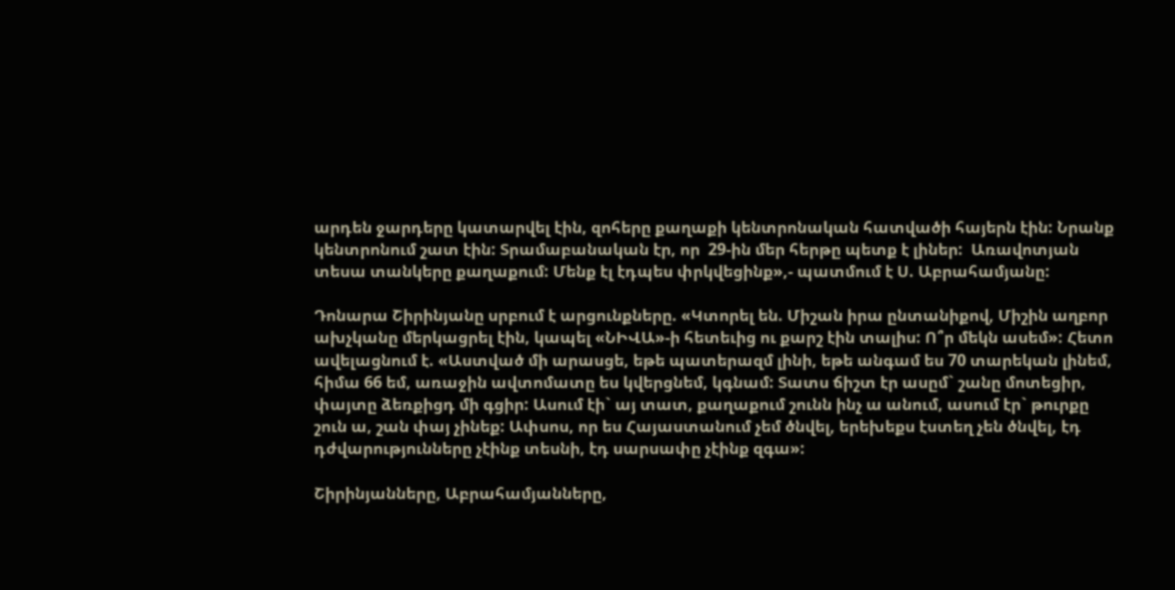արդեն ջարդերը կատարվել էին, զոհերը քաղաքի կենտրոնական հատվածի հայերն էին: Նրանք կենտրոնում շատ էին: Տրամաբանական էր, որ  29-ին մեր հերթը պետք է լիներ:  Առավոտյան տեսա տանկերը քաղաքում: Մենք էլ էդպես փրկվեցինք»,- պատմում է Ս. Աբրահամյանը:

Դոնարա Շիրինյանը սրբում է արցունքները. «Կտորել են. Միշան իրա ընտանիքով, Միշին աղբոր ախչկանը մերկացրել էին, կապել «ՆԻՎԱ»-ի հետեւից ու քարշ էին տալիս: Ո՞ր մեկն ասեմ»: Հետո ավելացնում է. «Աստված մի արասցե, եթե պատերազմ լինի, եթե անգամ ես 70 տարեկան լինեմ, հիմա 66 եմ, առաջին ավտոմատը ես կվերցնեմ, կգնամ: Տատս ճիշտ էր ասըմ` շանը մոտեցիր, փայտը ձեռքիցդ մի գցիր: Ասում էի` այ տատ, քաղաքում շունն ինչ ա անում, ասում էր` թուրքը շուն ա, շան փայ չինեք: Ափսոս, որ ես Հայաստանում չեմ ծնվել, երեխեքս էստեղ չեն ծնվել, էդ դժվարությունները չէինք տեսնի, էդ սարսափը չէինք զգա»:

Շիրինյանները, Աբրահամյանները,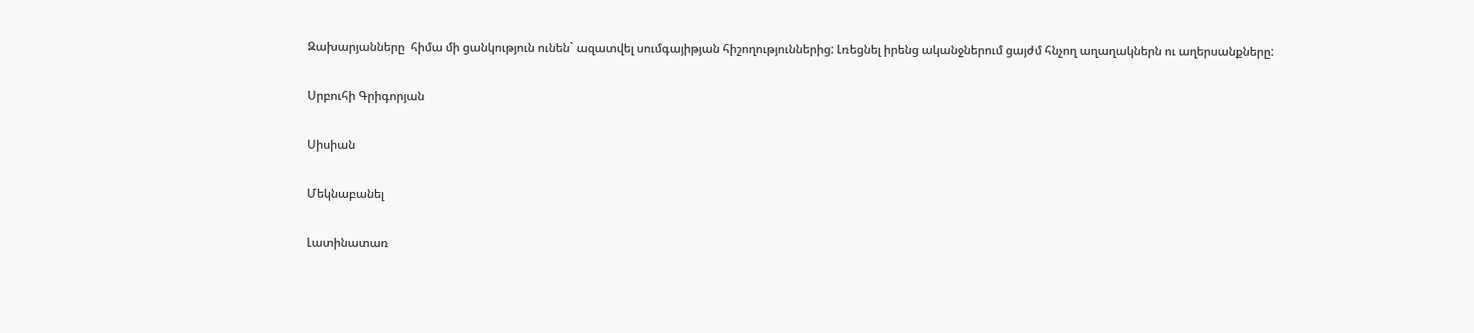Զախարյանները  հիմա մի ցանկություն ունեն` ազատվել սումգայիթյան հիշողություններից: Լռեցնել իրենց ականջներում ցայժմ հնչող աղաղակներն ու աղերսանքները:

Սրբուհի Գրիգորյան

Սիսիան

Մեկնաբանել

Լատինատառ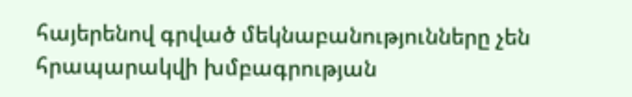հայերենով գրված մեկնաբանությունները չեն հրապարակվի խմբագրության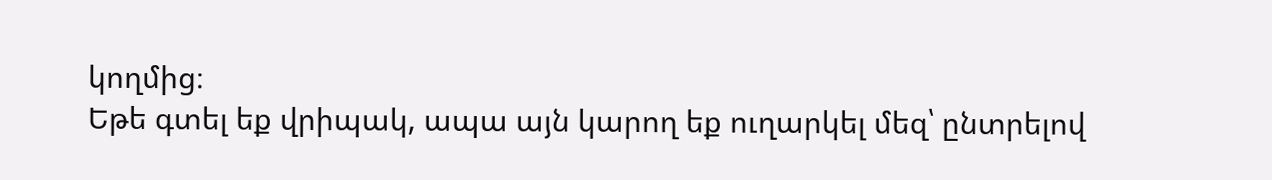կողմից։
Եթե գտել եք վրիպակ, ապա այն կարող եք ուղարկել մեզ՝ ընտրելով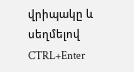վրիպակը և սեղմելով CTRL+Enter